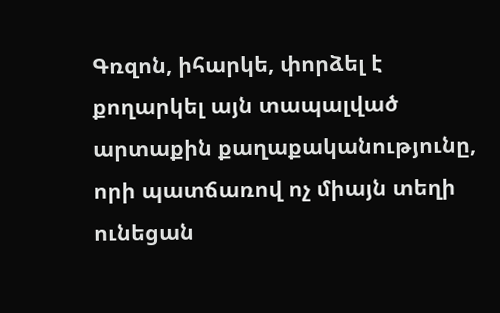Գռզոն, իհարկե, փորձել է քողարկել այն տապալված արտաքին քաղաքականությունը, որի պատճառով ոչ միայն տեղի ունեցան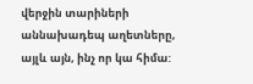վերջին տարիների աննախադեպ աղետները, այլև այն, ինչ որ կա հիմա: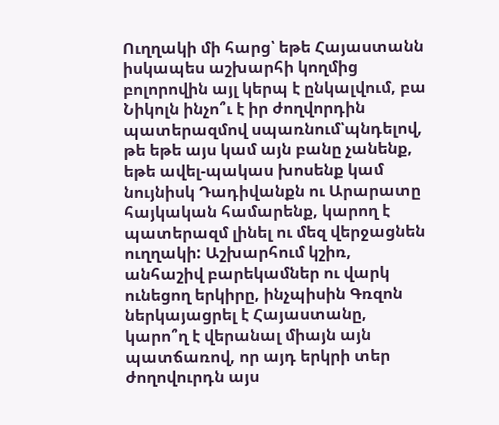Ուղղակի մի հարց՝ եթե Հայաստանն իսկապես աշխարհի կողմից բոլորովին այլ կերպ է ընկալվում, բա Նիկոլն ինչո՞ւ է իր ժողվորդին պատերազմով սպառնում՝պնդելով, թե եթե այս կամ այն բանը չանենք, եթե ավել-պակաս խոսենք կամ նույնիսկ Դադիվանքն ու Արարատը հայկական համարենք, կարող է պատերազմ լինել ու մեզ վերջացնեն ուղղակի: Աշխարհում կշիռ, անհաշիվ բարեկամներ ու վարկ ունեցող երկիրը, ինչպիսին Գռզոն ներկայացրել է Հայաստանը, կարո՞ղ է վերանալ միայն այն պատճառով, որ այդ երկրի տեր ժողովուրդն այս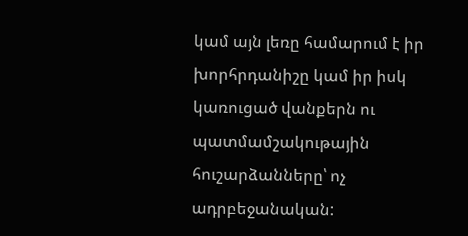կամ այն լեռը համարում է իր խորհրդանիշը կամ իր իսկ կառուցած վանքերն ու պատմամշակութային հուշարձանները՝ ոչ ադրբեջանական: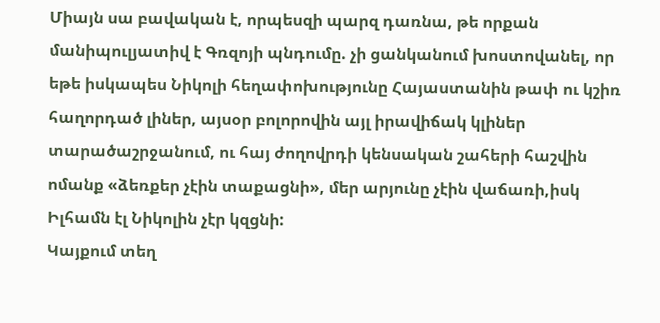Միայն սա բավական է, որպեսզի պարզ դառնա, թե որքան մանիպուլյատիվ է Գռզոյի պնդումը. չի ցանկանում խոստովանել, որ եթե իսկապես Նիկոլի հեղափոխությունը Հայաստանին թափ ու կշիռ հաղորդած լիներ, այսօր բոլորովին այլ իրավիճակ կլիներ տարածաշրջանում, ու հայ ժողովրդի կենսական շահերի հաշվին ոմանք «ձեռքեր չէին տաքացնի», մեր արյունը չէին վաճառի,իսկ Իլհամն էլ Նիկոլին չէր կզցնի:
Կայքում տեղ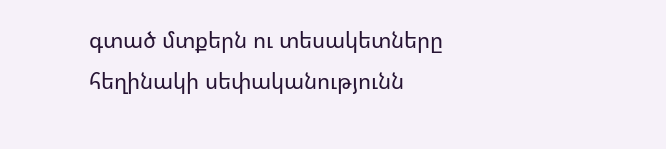գտած մտքերն ու տեսակետները հեղինակի սեփականությունն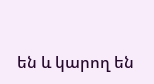են և կարող են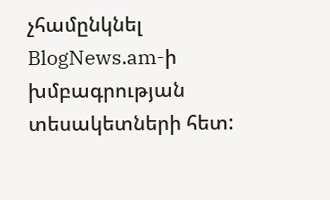չհամընկնել BlogNews.am-ի խմբագրության տեսակետների հետ: